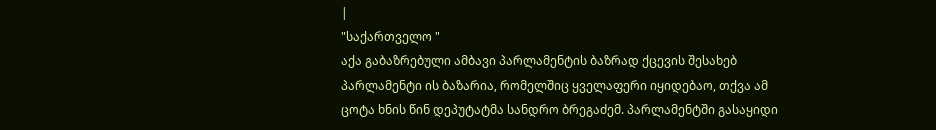|
"საქართველო "
აქა გაბაზრებული ამბავი პარლამენტის ბაზრად ქცევის შესახებ
პარლამენტი ის ბაზარია, რომელშიც ყველაფერი იყიდებაო, თქვა ამ ცოტა ხნის წინ დეპუტატმა სანდრო ბრეგაძემ. პარლამენტში გასაყიდი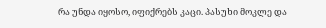რა უნდა იყოსო, იფიქრებს კაცი. პასუხი მოკლე და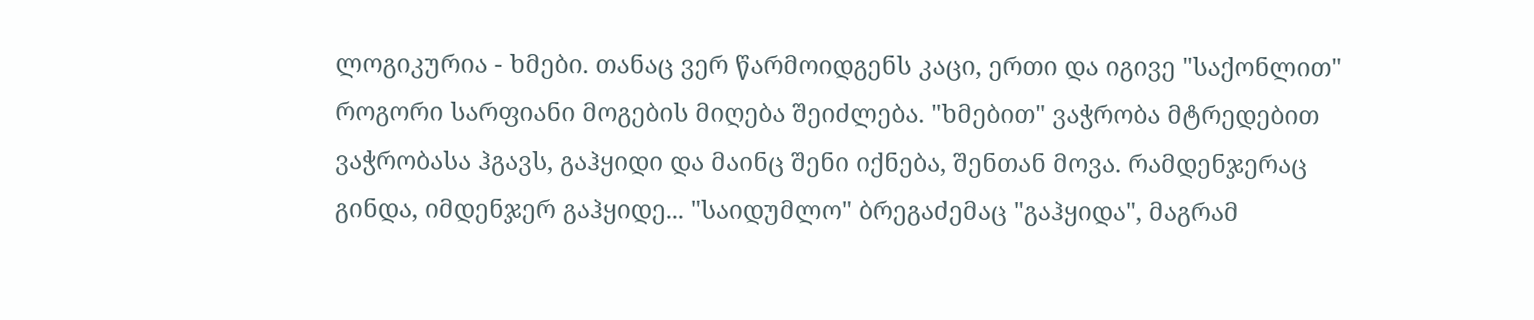ლოგიკურია - ხმები. თანაც ვერ წარმოიდგენს კაცი, ერთი და იგივე "საქონლით" როგორი სარფიანი მოგების მიღება შეიძლება. "ხმებით" ვაჭრობა მტრედებით ვაჭრობასა ჰგავს, გაჰყიდი და მაინც შენი იქნება, შენთან მოვა. რამდენჯერაც გინდა, იმდენჯერ გაჰყიდე... "საიდუმლო" ბრეგაძემაც "გაჰყიდა", მაგრამ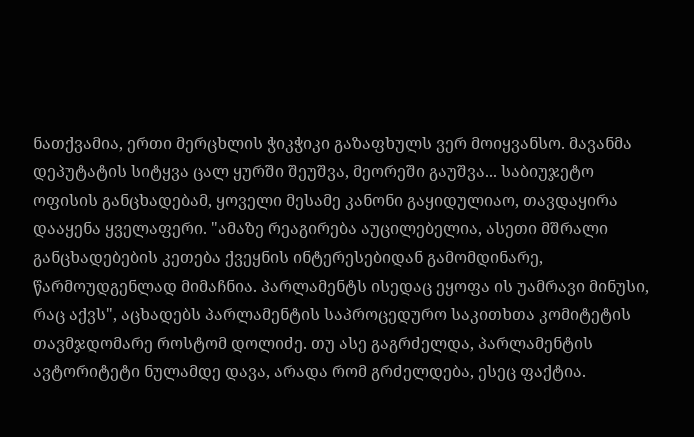ნათქვამია, ერთი მერცხლის ჭიკჭიკი გაზაფხულს ვერ მოიყვანსო. მავანმა დეპუტატის სიტყვა ცალ ყურში შეუშვა, მეორეში გაუშვა... საბიუჯეტო ოფისის განცხადებამ, ყოველი მესამე კანონი გაყიდულიაო, თავდაყირა დააყენა ყველაფერი. "ამაზე რეაგირება აუცილებელია, ასეთი მშრალი განცხადებების კეთება ქვეყნის ინტერესებიდან გამომდინარე, წარმოუდგენლად მიმაჩნია. პარლამენტს ისედაც ეყოფა ის უამრავი მინუსი, რაც აქვს", აცხადებს პარლამენტის საპროცედურო საკითხთა კომიტეტის თავმჯდომარე როსტომ დოლიძე. თუ ასე გაგრძელდა, პარლამენტის ავტორიტეტი ნულამდე დავა, არადა რომ გრძელდება, ესეც ფაქტია.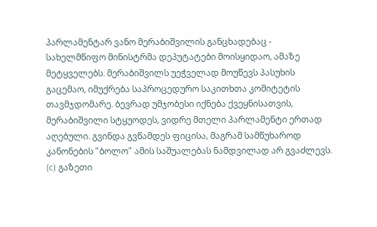პარლამენტარ ვანო მერაბიშვილის განცხადებაც - სახელმწიფო მინისტრმა დეპუტატები მოისყიდაო, ამაზე მეტყველებს. მერაბიშვილს უეჭველად მოუწევს პასუხის გაცემაო, იმუქრება საპროცედურო საკითხთა კომიტეტის თავმჯდომარე. ბევრად უმჯობესი იქნება ქვეყნისათვის, მერაბიშვილი სტყუოდეს, ვიდრე მთელი პარლამენტი ერთად აღებული. გვინდა გვწამდეს ფიცისა, მაგრამ სამწუხაროდ კანონების "ბოლო" ამის საშუალებას ნამდვილად არ გვაძლევს.
(c) გაზეთი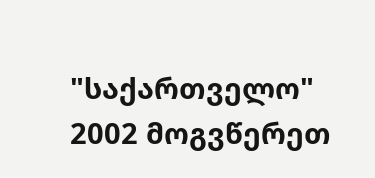"საქართველო"
2002 მოგვწერეთ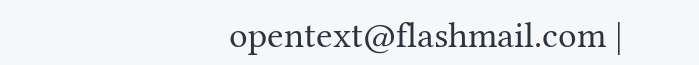opentext@flashmail.com |